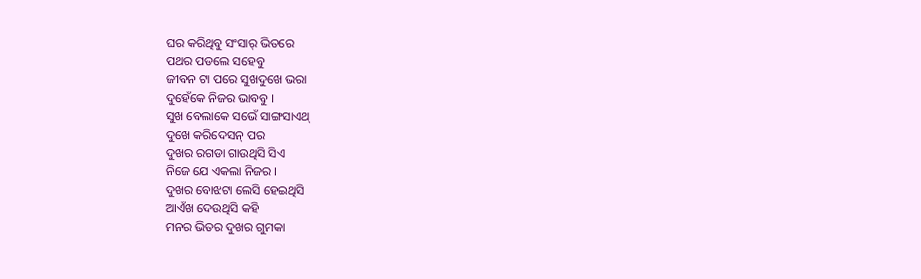ଘର କରିଥିବୁ ସଂସାର୍ ଭିତରେ
ପଥର ପଡଲେ ସହେବୁ
ଜୀବନ ଟା ପରେ ସୁଖଦୁଖେ ଭରା
ଦୁହେଁକେ ନିଜର ଭାବବୁ ।
ସୁଖ ବେଲାକେ ସଭେଁ ସାଙ୍ଗସାଏଥ୍
ଦୁଖେ କରିଦେସନ୍ ପର
ଦୁଖର ରଗଡା ଗାଉଥିସି ସିଏ
ନିଜେ ଯେ ଏକଲା ନିଜର ।
ଦୁଖର ବୋଝଟା ଲେସି ହେଇଥିସି
ଆଏଁଖ ଦେଉଥିସି କହି
ମନର ଭିତର ଦୁଖର ଗୁମକା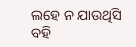ଲହେ ନ ଯାଉଥିସି ବହି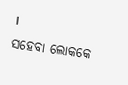।
ସହେବା ଲୋକକେ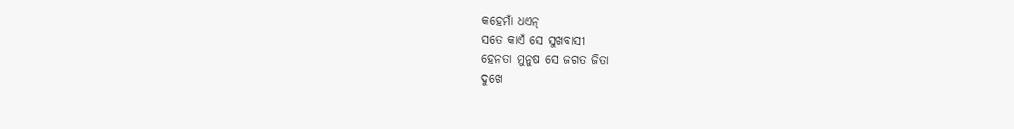କହେମାଁ ଧଏନ୍
ସତେ କାଏଁ ସେ ସୁଖବାସୀ
ହେନତା ମୁନୁଷ ସେ ଜଗତ ଜିତା
ଦୁଖେ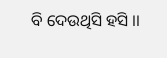ବି ଦେଉଥିସି ହସି ।।